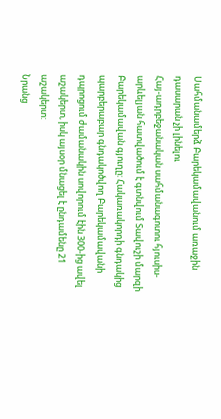Սահմանամերձ Բարեկամավանում առաջին դասարան չի լինելու
Հայ-ադրբեջանական սահմանագոտու հյուսիս-արևելյան հատվածում է գտնվում Տավուշի մարզի Բարեկամավան գյուղը: Հակառակորդի գնդակից պարբերաբար գնդակոծվող Բարեկամավանի դպրոցում ժամանակին սովորում էին 300-ից ավել աշակերտ, իսկ այսօր մնացել է ընդամենը 21 աշակերտ:
Նրանց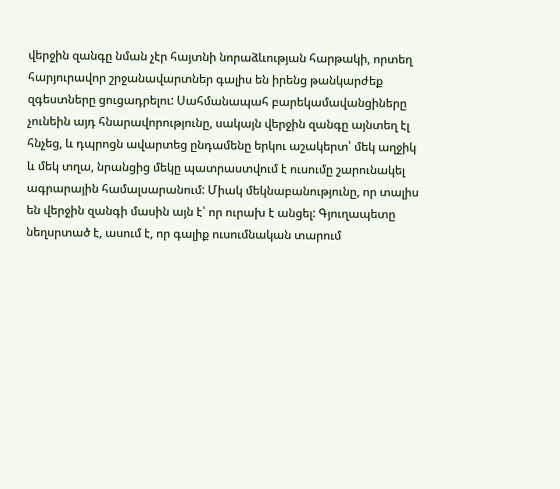վերջին զանգը նման չէր հայտնի նորաձևության հարթակի, որտեղ հարյուրավոր շրջանավարտներ գալիս են իրենց թանկարժեք զգեստները ցուցադրելու: Սահմանապահ բարեկամավանցիները չունեին այդ հնարավորությունը, սակայն վերջին զանգը այնտեղ էլ հնչեց, և դպրոցն ավարտեց ընդամենը երկու աշակերտ՝ մեկ աղջիկ և մեկ տղա, նրանցից մեկը պատրաստվում է ուսումը շարունակել ագրարային համալսարանում: Միակ մեկնաբանությունը, որ տալիս են վերջին զանգի մասին այն է՝ որ ուրախ է անցել: Գյուղապետը նեղսրտած է, ասում է, որ գալիք ուսումնական տարում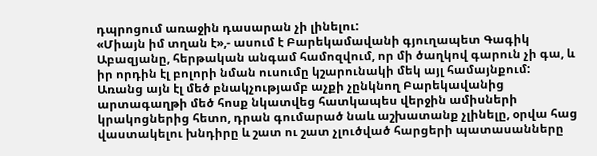դպրոցում առաջին դասարան չի լինելու:
«Միայն իմ տղան է»,- ասում է Բարեկամավանի գյուղապետ Գագիկ Աբազյանը, հերթական անգամ համոզվում, որ մի ծաղկով գարուն չի գա, և իր որդին էլ բոլորի նման ուսումը կշարունակի մեկ այլ համայնքում:
Առանց այն էլ մեծ բնակչությամբ աչքի չընկնող Բարեկավանից արտագաղթի մեծ հոսք նկատվեց հատկապես վերջին ամիսների կրակոցներից հետո, դրան գումարած նաև աշխատանք չլինելը, օրվա հաց վաստակելու խնդիրը և շատ ու շատ չլուծված հարցերի պատասանները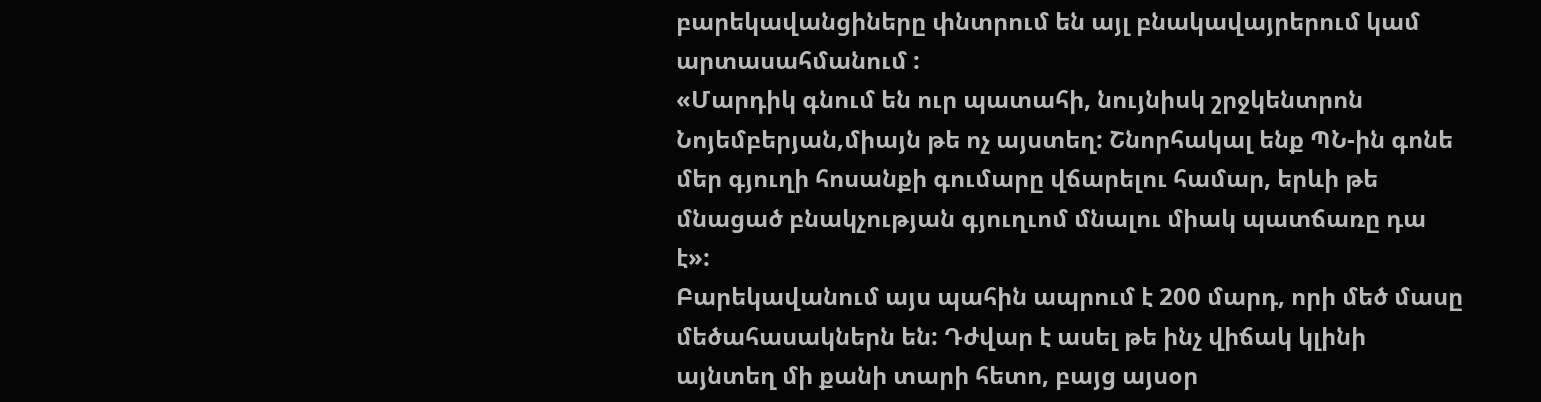բարեկավանցիները փնտրում են այլ բնակավայրերում կամ արտասահմանում :
«Մարդիկ գնում են ուր պատահի, նույնիսկ շրջկենտրոն Նոյեմբերյան,միայն թե ոչ այստեղ: Շնորհակալ ենք ՊՆ-ին գոնե մեր գյուղի հոսանքի գումարը վճարելու համար, երևի թե մնացած բնակչության գյուղւոմ մնալու միակ պատճառը դա է»:
Բարեկավանում այս պահին ապրում է 200 մարդ, որի մեծ մասը մեծահասակներն են: Դժվար է ասել թե ինչ վիճակ կլինի այնտեղ մի քանի տարի հետո, բայց այսօր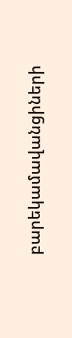բարեկամավանցիների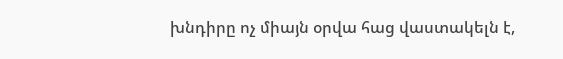խնդիրը ոչ միայն օրվա հաց վաստակելն է,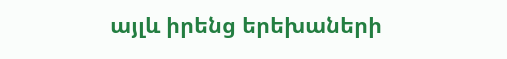այլև իրենց երեխաների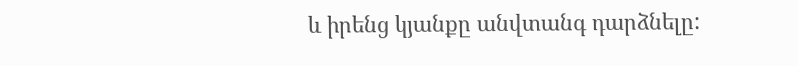և իրենց կյանքը անվտանգ դարձնելը: